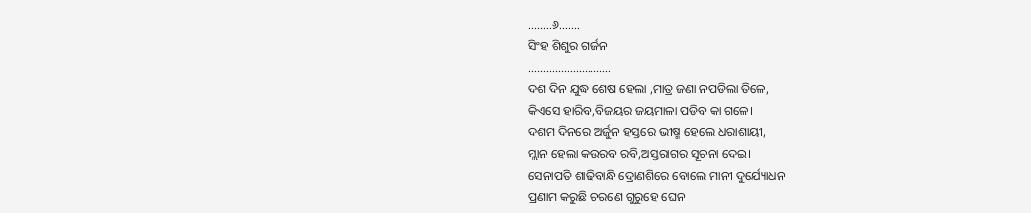……..୬…….
ସିଂହ ଶିଶୁର ଗର୍ଜନ
……………………….
ଦଶ ଦିନ ଯୁଦ୍ଧ ଶେଷ ହେଲା ,ମାତ୍ର ଜଣା ନପଡିଲା ତିଳେ,
କିଏସେ ହାରିବ,ବିଜୟର ଜୟମାଳା ପଡିବ କା ଗଳେ।
ଦଶମ ଦିନରେ ଅର୍ଜୁନ ହସ୍ତରେ ଭୀଷ୍ମ ହେଲେ ଧରାଶାୟୀ,
ମ୍ଲାନ ହେଲା କଉରବ ରବି,ଅସ୍ତରାଗର ସୂଚନା ଦେଇ।
ସେନାପତି ଶାଢିବାନ୍ଧି ଦ୍ରୋଣଶିରେ ବୋଲେ ମାନୀ ଦୁର୍ଯ୍ୟୋଧନ
ପ୍ରଣାମ କରୁଛି ଚରଣେ ଗୁରୁହେ ଘେନ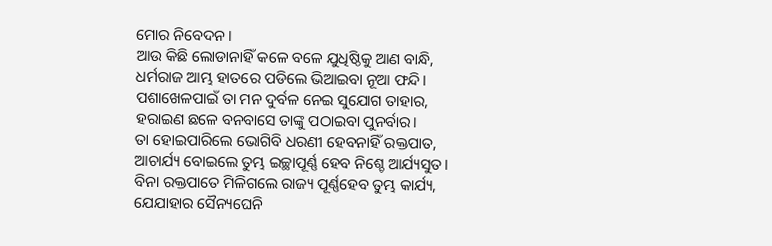ମୋର ନିବେଦନ।
ଆଉ କିଛି ଲୋଡାନାହିଁ କଳେ ବଳେ ଯୁଧିଷ୍ଠିକୁ ଆଣ ବାନ୍ଧି,
ଧର୍ମରାଜ ଆମ୍ଭ ହାତରେ ପଡିଲେ ଭିଆଇବା ନୂଆ ଫନ୍ଦି।
ପଶାଖେଳପାଇଁ ତା ମନ ଦୁର୍ବଳ ନେଇ ସୁଯୋଗ ତାହାର,
ହରାଇଣ ଛଳେ ବନବାସେ ତାଙ୍କୁ ପଠାଇବା ପୁନର୍ବାର।
ତା ହୋଇପାରିଲେ ଭୋଗିବି ଧରଣୀ ହେବନାହିଁ ରକ୍ତପାତ,
ଆଚାର୍ଯ୍ୟ ବୋଇଲେ ତୁମ୍ଭ ଇଚ୍ଛାପୂର୍ଣ୍ଣ ହେବ ନିଶ୍ଚେ ଆର୍ଯ୍ୟସୁତ।
ବିନା ରକ୍ତପାତେ ମିଳିଗଲେ ରାଜ୍ୟ ପୂର୍ଣ୍ଣହେବ ତୁମ୍ଭ କାର୍ଯ୍ୟ,
ଯେଯାହାର ସୈନ୍ୟଘେନି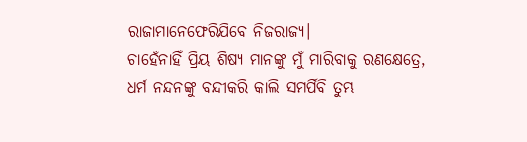ରାଜାମାନେଫେରିଯିବେ ନିଜରାଜ୍ୟ।
ଚାହେଁନାହିଁ ପ୍ରିୟ ଶିଷ୍ୟ ମାନଙ୍କୁ ମୁଁ ମାରିବାକୁ ରଣକ୍ଷେତ୍ରେ,
ଧର୍ମ ନନ୍ଦନଙ୍କୁ ବନ୍ଦୀକରି କାଲି ସମର୍ପିବି ତୁମ୍ଭ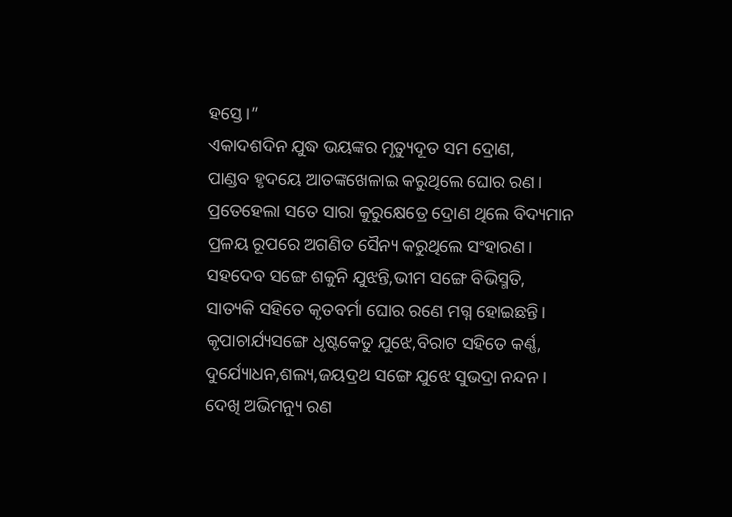ହସ୍ତେ।”
ଏକାଦଶଦିନ ଯୁଦ୍ଧ ଭୟଙ୍କର ମୃତ୍ୟୁଦୂତ ସମ ଦ୍ରୋଣ,
ପାଣ୍ଡବ ହୃଦୟେ ଆତଙ୍କଖେଳାଇ କରୁଥିଲେ ଘୋର ରଣ।
ପ୍ରତେହେଲା ସତେ ସାରା କୁରୁକ୍ଷେତ୍ରେ ଦ୍ରୋଣ ଥିଲେ ବିଦ୍ୟମାନ
ପ୍ରଳୟ ରୂପରେ ଅଗଣିତ ସୈନ୍ୟ କରୁଥିଲେ ସଂହାରଣ।
ସହଦେବ ସଙ୍ଗେ ଶକୁନି ଯୁଝନ୍ତି,ଭୀମ ସଙ୍ଗେ ବିଭିସ୍ମତି,
ସାତ୍ୟକି ସହିତେ କୃତବର୍ମା ଘୋର ରଣେ ମଗ୍ନ ହୋଇଛନ୍ତି।
କୃପାଚାର୍ଯ୍ୟସଙ୍ଗେ ଧୃଷ୍ଟକେତୁ ଯୁଝେ,ବିରାଟ ସହିତେ କର୍ଣ୍ଣ,
ଦୁର୍ଯ୍ୟୋଧନ,ଶଲ୍ୟ,ଜୟଦ୍ରଥ ସଙ୍ଗେ ଯୁଝେ ସୁଭଦ୍ରା ନନ୍ଦନ।
ଦେଖି ଅଭିମନ୍ୟୁ ରଣ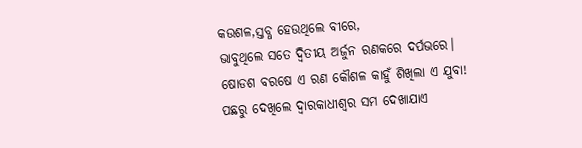କଉଶଳ,ସ୍ତବ୍ଧ ହେଉଥିଲେ ବୀରେ,
ଭାବୁଥିଲେ ସତେ ଦ୍ବିତୀୟ ଅର୍ଜୁନ ରଣକରେ ଦର୍ପଭରେ।
ଷୋଡଶ ବରଷେ ଏ ରଣ କୌଶଳ କାହୁଁ ଶିଖିଲା ଏ ଯୁବା!
ପଛରୁ ଦେଖିଲେ ଦ୍ବାରକାଧୀଶ୍ବର ସମ ଦେଖାଯାଏ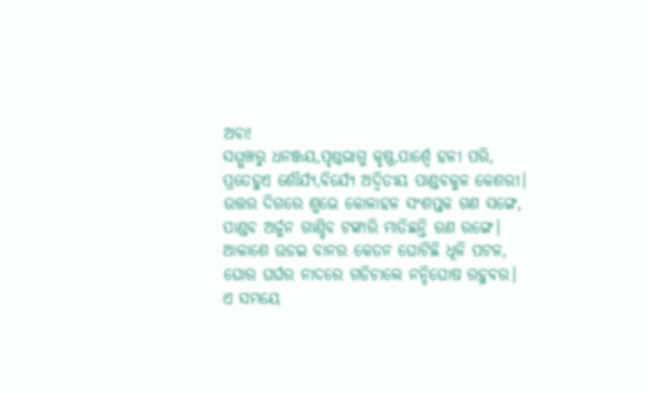ଅବା!
ସମ୍ମୁଖରୁ ଧନଞ୍ଜୟ,ପୃଷ୍ଠଭାଗୁ କୃଷ୍ଣ,ପାର୍ଶ୍ବେ ହଳୀ ପରି,
ପ୍ରତେହୁଏ ଶୌର୍ଯ୍ୟ,ବିର୍ଯ୍ୟେ ଅଦ୍ବିତୀୟ ପାଣ୍ଡବକୁଳ କେଶରୀ।
ଉତ୍ତର ଦିଗରେ ଶୁଭେ କୋଳାହଳ ସଂଶପ୍ତକ ଗଣ ସଙ୍ଗେ,
ପାଣ୍ଡବ ଅର୍ଜୁନ ଗାଣ୍ଡିବ ଟଙ୍କାରି ମାତିଛନ୍ତି ରଣ ରଙ୍ଗେ।
ଆକାଶେ ଉଡଇ ବାନର କେତନ ଘୋଟିଛି ଧୂଳି ପଟଳ,
ଘୋର ଘର୍ଘର ନାଦରେ ଗଡିଚାଲେ ନନ୍ଦିଘୋଷ ରହୁବର।
ଏ ସମୟେ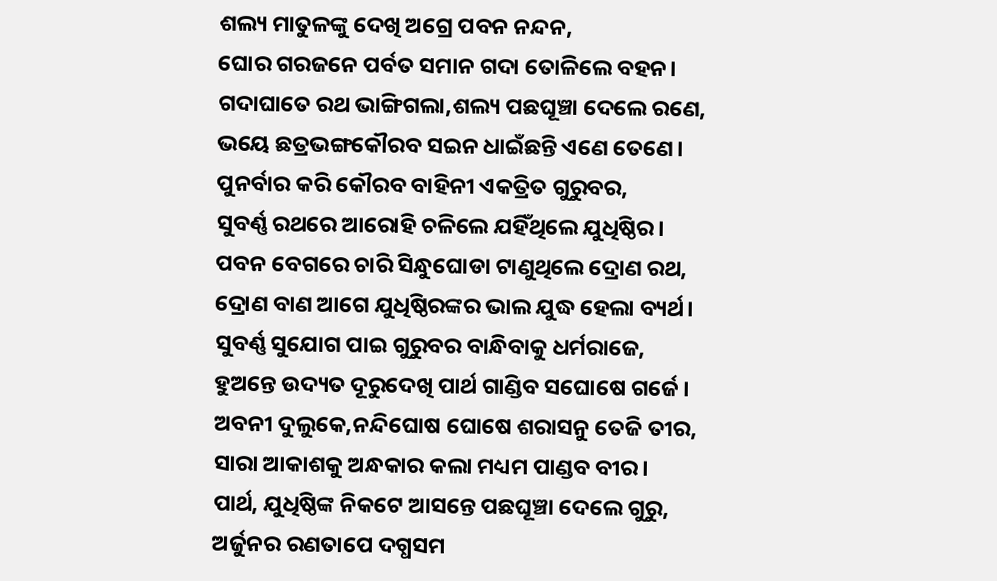ଶଲ୍ୟ ମାତୁଳଙ୍କୁ ଦେଖି ଅଗ୍ରେ ପବନ ନନ୍ଦନ,
ଘୋର ଗରଜନେ ପର୍ବତ ସମାନ ଗଦା ତୋଳିଲେ ବହନ।
ଗଦାଘାତେ ରଥ ଭାଙ୍ଗିଗଲା,ଶଲ୍ୟ ପଛଘୂଞ୍ଚା ଦେଲେ ରଣେ,
ଭୟେ ଛତ୍ରଭଙ୍ଗକୌରବ ସଇନ ଧାଇଁଛନ୍ତି ଏଣେ ତେଣେ।
ପୁନର୍ବାର କରି କୌରବ ବାହିନୀ ଏକତ୍ରିତ ଗୁରୁବର,
ସୁବର୍ଣ୍ଣ ରଥରେ ଆରୋହି ଚଳିଲେ ଯହିଁଥିଲେ ଯୁଧିଷ୍ଠିର।
ପବନ ବେଗରେ ଚାରି ସିନ୍ଧୁଘୋଡା ଟାଣୁଥିଲେ ଦ୍ରୋଣ ରଥ,
ଦ୍ରୋଣ ବାଣ ଆଗେ ଯୁଧିଷ୍ଠିରଙ୍କର ଭାଲ ଯୁଦ୍ଧ ହେଲା ବ୍ୟର୍ଥ।
ସୁବର୍ଣ୍ଣ ସୁଯୋଗ ପାଇ ଗୁରୁବର ବାନ୍ଧିବାକୁ ଧର୍ମରାଜେ,
ହୁଅନ୍ତେ ଉଦ୍ୟତ ଦୂରୁଦେଖି ପାର୍ଥ ଗାଣ୍ଡିବ ସଘୋଷେ ଗର୍ଜେ।
ଅବନୀ ଦୁଲୁକେ,ନନ୍ଦିଘୋଷ ଘୋଷେ ଶରାସନୁ ତେଜି ତୀର,
ସାରା ଆକାଶକୁ ଅନ୍ଧକାର କଲା ମଧ୍ୟମ ପାଣ୍ଡବ ବୀର।
ପାର୍ଥ, ଯୁଧିଷ୍ଠିଙ୍କ ନିକଟେ ଆସନ୍ତେ ପଛଘୂଞ୍ଚା ଦେଲେ ଗୁରୁ,
ଅର୍ଜୁନର ରଣତାପେ ଦଗ୍ଧସମ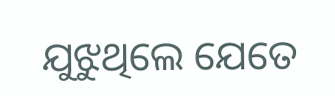ଯୁଝୁଥିଲେ ଯେତେ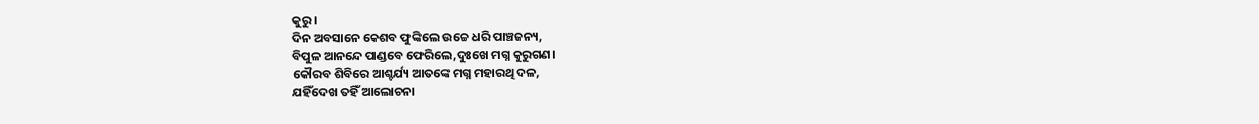କୁରୁ।
ଦିନ ଅବସାନେ କେଶବ ଫୁଙ୍କିଲେ ଉଚ୍ଚେ ଧରି ପାଞ୍ଚଜନ୍ୟ,
ବିପୁଳ ଆନନ୍ଦେ ପାଣ୍ଡବେ ଫେରିଲେ,ଦୁଃଖେ ମଗ୍ନ କୁରୁଗଣ।
କୌରବ ଶିବିରେ ଆଶ୍ଚର୍ଯ୍ୟ ଆତଙ୍କେ ମଗ୍ନ ମହାରଥି ଦଳ,
ଯହିଁଦେଖ ତହିଁ ଆଲୋଚନା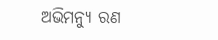ଅଭିମନ୍ୟୁ ରଣ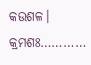କଉଶଳ।
କ୍ରମଶଃ…………